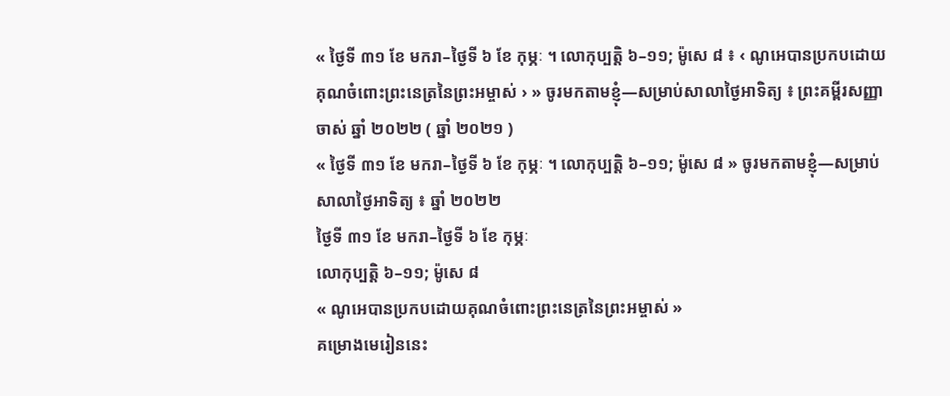« ថ្ងៃទី ៣១ ខែ មករា–ថ្ងៃទី ៦ ខែ កុម្ភៈ ។ លោកុប្បត្តិ ៦–១១; ម៉ូសេ ៨ ៖ ‹ ណូអេបានប្រកបដោយគុណចំពោះព្រះនេត្រនៃព្រះអម្ចាស់ › » ចូរមកតាមខ្ញុំ—សម្រាប់សាលាថ្ងៃអាទិត្យ ៖ ព្រះគម្ពីរសញ្ញាចាស់ ឆ្នាំ ២០២២ ( ឆ្នាំ ២០២១ )
« ថ្ងៃទី ៣១ ខែ មករា–ថ្ងៃទី ៦ ខែ កុម្ភៈ ។ លោកុប្បត្តិ ៦–១១; ម៉ូសេ ៨ » ចូរមកតាមខ្ញុំ—សម្រាប់សាលាថ្ងៃអាទិត្យ ៖ ឆ្នាំ ២០២២
ថ្ងៃទី ៣១ ខែ មករា–ថ្ងៃទី ៦ ខែ កុម្ភៈ
លោកុប្បត្តិ ៦–១១; ម៉ូសេ ៨
« ណូអេបានប្រកបដោយគុណចំពោះព្រះនេត្រនៃព្រះអម្ចាស់ »
គម្រោងមេរៀននេះ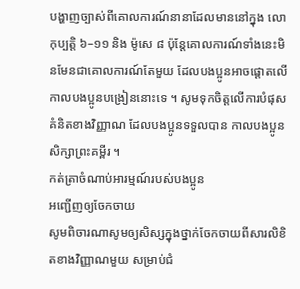បង្ហាញច្បាស់ពីគោលការណ៍នានាដែលមាននៅក្នុង លោកុប្បត្តិ ៦–១១ និង ម៉ូសេ ៨ ប៉ុន្ដែគោលការណ៍ទាំងនេះមិនមែនជាគោលការណ៍តែមួយ ដែលបងប្អូនអាចផ្ដោតលើ កាលបងប្អូនបង្រៀននោះទេ ។ សូមទុកចិត្តលើការបំផុសគំនិតខាងវិញ្ញាណ ដែលបងប្អូនទទួលបាន កាលបងប្អូនសិក្សាព្រះគម្ពីរ ។
កត់ត្រាចំណាប់អារម្មណ៍របស់បងប្អូន
អញ្ជើញឲ្យចែកចាយ
សូមពិចារណាសូមឲ្យសិស្សក្នុងថ្នាក់ចែកចាយពីសារលិខិតខាងវិញ្ញាណមួយ សម្រាប់ជំ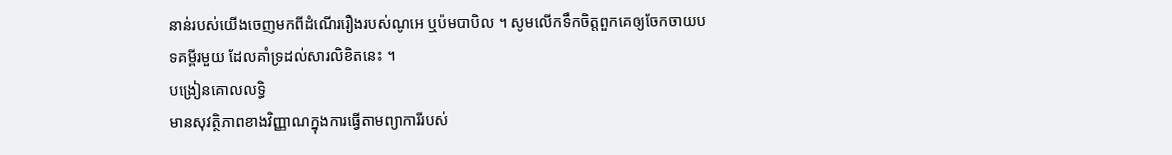នាន់របស់យើងចេញមកពីដំណើររឿងរបស់ណូអេ ឬប៉មបាបិល ។ សូមលើកទឹកចិត្តពួកគេឲ្យចែកចាយបទគម្ពីរមួយ ដែលគាំទ្រដល់សារលិខិតនេះ ។
បង្រៀនគោលលទ្ធិ
មានសុវត្ថិភាពខាងវិញ្ញាណក្នុងការធ្វើតាមព្យាការីរបស់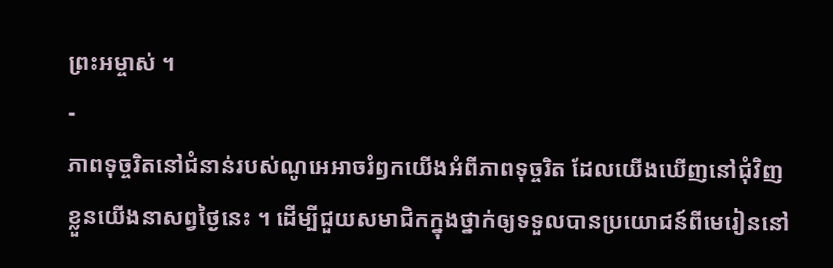ព្រះអម្ចាស់ ។
-
ភាពទុច្ចរិតនៅជំនាន់របស់ណូអេអាចរំឭកយើងអំពីភាពទុច្ចរិត ដែលយើងឃើញនៅជុំវិញខ្លួនយើងនាសព្វថ្ងៃនេះ ។ ដើម្បីជួយសមាជិកក្នុងថ្នាក់ឲ្យទទួលបានប្រយោជន៍ពីមេរៀននៅ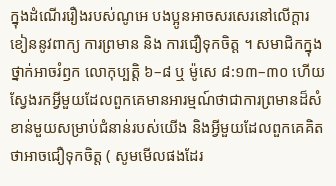ក្នុងដំណើររឿងរបស់ណូអេ បងប្អូនអាចសរសេរនៅលើក្ដារខៀននូវពាក្យ ការព្រមាន និង ការជឿទុកចិត្ត ។ សមាជិកក្នុងថ្នាក់អាចរំឭក លោកុប្បត្តិ ៦–៨ ឬ ម៉ូសេ ៨:១៣–៣០ ហើយស្វែងរកអ្វីមួយដែលពួកគេមានអារម្មណ៍ថាជាការព្រមានដ៏សំខាន់មួយសម្រាប់ជំនាន់របស់យើង និងអ្វីមួយដែលពួកគេគិតថាអាចជឿទុកចិត្ត ( សូមមើលផងដែរ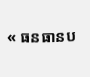« ធនធានប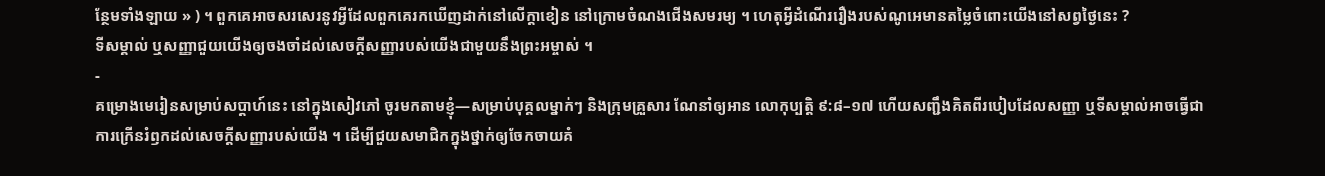ន្ថែមទាំងឡាយ » ) ។ ពួកគេអាចសរសេរនូវអ្វីដែលពួកគេរកឃើញដាក់នៅលើក្តាខៀន នៅក្រោមចំណងជើងសមរម្យ ។ ហេតុអ្វីដំណើររឿងរបស់ណូអេមានតម្លៃចំពោះយើងនៅសព្វថ្ងៃនេះ ?
ទីសម្គាល់ ឬសញ្ញាជួយយើងឲ្យចងចាំដល់សេចក្ដីសញ្ញារបស់យើងជាមួយនឹងព្រះអម្ចាស់ ។
-
គម្រោងមេរៀនសម្រាប់សប្ដាហ៍នេះ នៅក្នុងសៀវភៅ ចូរមកតាមខ្ញុំ—សម្រាប់បុគ្គលម្នាក់ៗ និងក្រុមគ្រួសារ ណែនាំឲ្យអាន លោកុប្បត្តិ ៩:៨–១៧ ហើយសញ្ជឹងគិតពីរបៀបដែលសញ្ញា ឬទីសម្គាល់អាចធ្វើជាការក្រើនរំឭកដល់សេចក្ដីសញ្ញារបស់យើង ។ ដើម្បីជួយសមាជិកក្នុងថ្នាក់ឲ្យចែកចាយគំ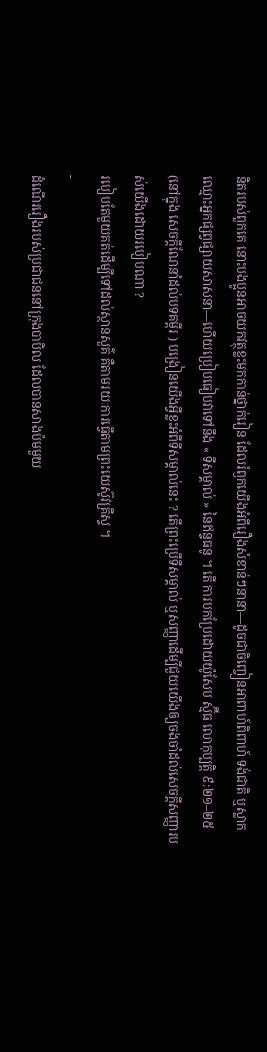និតរបស់ពួកគេ នោះបងប្អូនអាចយកវត្ថុខ្លះមកកាន់ថ្នាក់រៀន ដែលរំឭកយើងអំពីរឿងសំខាន់ៗនានា—ដូចជាចិញ្ចៀនអាពាហ៍ពិពាហ៍ ទង់ជាតិ ឬស្លាកឈ្មោះអ្នកផ្សព្វផ្សាយសាសនា—ហើយប្រៀបធៀបវាទៅនឹង « ទីសម្គាល់ » នៃឥន្ទធនូ ។ តើ ការបកប្រែដោយយ៉ូសែប ស្ម៊ីធ លោកុប្បត្តិ ៩:២១–២៥ (នៅក្នុង សេចក្ដីណែនាំដល់បទគម្ពីរ ) បង្រៀនយើងអ្វីខ្លះអំពីទីសម្គាល់នេះ ? តើព្រះប្រើទីសម្គាល់ ឬសញ្ញាដើម្បីជួយយើងឲ្យចងចាំដល់សេចក្ដីសញ្ញារបស់យើងដោយរបៀបណា ?
របៀបតែមួយគត់ដើម្បីទៅដល់ស្ថានសួគ៌ គឺតាមរយៈការធ្វើតាមព្រះយេស៊ូវគ្រីស្ទ ។
-
ដំណើររឿងរបស់ប្រជាជននៅក្រុងបាបិល ដែលបានសាងប៉មមួយ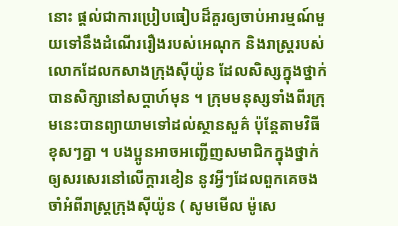នោះ ផ្ដល់ជាការប្រៀបធៀបដ៏គួរឲ្យចាប់អារម្មណ៍មួយទៅនឹងដំណើររឿងរបស់អេណុក និងរាស្ដ្ររបស់លោកដែលកសាងក្រុងស៊ីយ៉ូន ដែលសិស្សក្នុងថ្នាក់បានសិក្សានៅសប្ដាហ៍មុន ។ ក្រុមមនុស្សទាំងពីរក្រុមនេះបានព្យាយាមទៅដល់ស្ថានសួគ៌ ប៉ុន្ដែតាមវិធីខុសៗគ្នា ។ បងប្អូនអាចអញ្ជើញសមាជិកក្នុងថ្នាក់ឲ្យសរសេរនៅលើក្ដារខៀន នូវអ្វីៗដែលពួកគេចងចាំអំពីរាស្ដ្រក្រុងស៊ីយ៉ូន ( សូមមើល ម៉ូសេ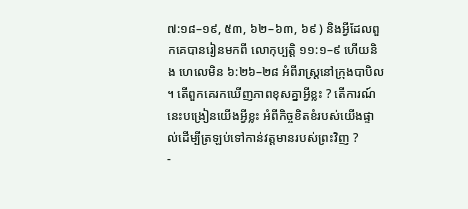៧:១៨–១៩, ៥៣, ៦២–៦៣, ៦៩ ) និងអ្វីដែលពួកគេបានរៀនមកពី លោកុប្បត្តិ ១១:១–៩ ហើយនិង ហេលេមិន ៦:២៦–២៨ អំពីរាស្ដ្រនៅក្រុងបាបិល ។ តើពួកគេរកឃើញភាពខុសគ្នាអ្វីខ្លះ ? តើការណ៍នេះបង្រៀនយើងអ្វីខ្លះ អំពីកិច្ចខិតខំរបស់យើងផ្ទាល់ដើម្បីត្រឡប់ទៅកាន់វត្តមានរបស់ព្រះវិញ ?
-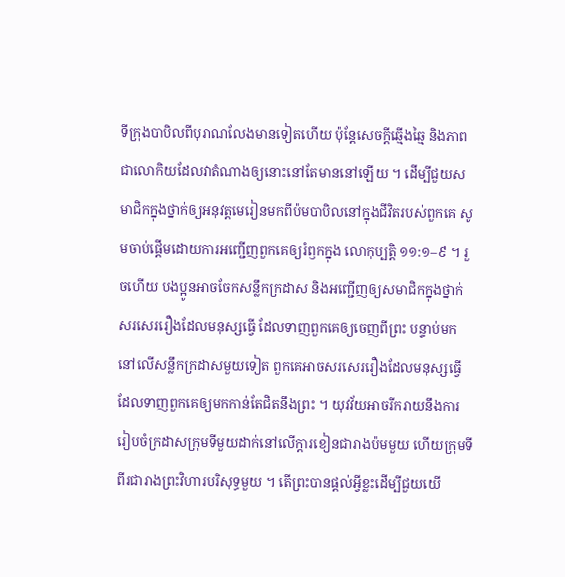ទីក្រុងបាបិលពីបុរាណលែងមានទៀតហើយ ប៉ុន្ដែសេចក្ដីឆ្មើងឆ្មៃ និងភាពជាលោកិយដែលវាតំណាងឲ្យនោះនៅតែមាននៅឡើយ ។ ដើម្បីជួយសមាជិកក្នុងថ្នាក់ឲ្យអនុវត្តមេរៀនមកពីប៉មបាបិលនៅក្នុងជីវិតរបស់ពួកគេ សូមចាប់ផ្ដើមដោយការអញ្ជើញពួកគេឲ្យរំឭកក្នុង លោកុប្បត្តិ ១១:១–៩ ។ រួចហើយ បងប្អូនអាចចែកសន្លឹកក្រដាស និងអញ្ជើញឲ្យសមាជិកក្នុងថ្នាក់សរសេររឿងដែលមនុស្សធ្វើ ដែលទាញពួកគេឲ្យចេញពីព្រះ បន្ទាប់មក នៅលើសន្លឹកក្រដាសមួយទៀត ពួកគេអាចសរសេររឿងដែលមនុស្សធ្វើ ដែលទាញពួកគេឲ្យមកកាន់តែជិតនឹងព្រះ ។ យុវវ័យអាចរីករាយនឹងការរៀបចំក្រដាសក្រុមទីមួយដាក់នៅលើក្ដារខៀនជារាងប៉មមួយ ហើយក្រុមទីពីរជារាងព្រះវិហារបរិសុទ្ធមួយ ។ តើព្រះបានផ្ដល់អ្វីខ្លះដើម្បីជួយយើ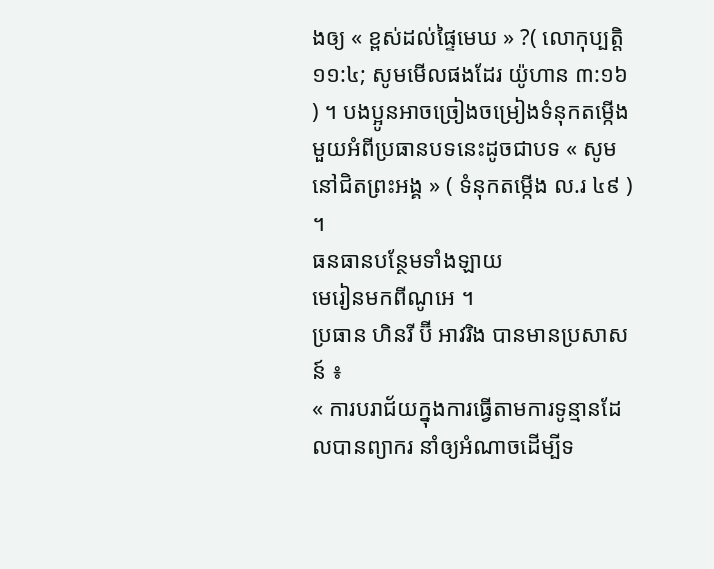ងឲ្យ « ខ្ពស់ដល់ផ្ទៃមេឃ » ?( លោកុប្បត្តិ ១១:៤; សូមមើលផងដែរ យ៉ូហាន ៣:១៦ ) ។ បងប្អូនអាចច្រៀងចម្រៀងទំនុកតម្កើងមួយអំពីប្រធានបទនេះដូចជាបទ « សូមនៅជិតព្រះអង្គ » ( ទំនុកតម្កើង ល.រ ៤៩ ) ។
ធនធានបន្ថែមទាំងឡាយ
មេរៀនមកពីណូអេ ។
ប្រធាន ហិនរី ប៊ី អាវរិង បានមានប្រសាសន៍ ៖
« ការបរាជ័យក្នុងការធ្វើតាមការទូន្មានដែលបានព្យាករ នាំឲ្យអំណាចដើម្បីទ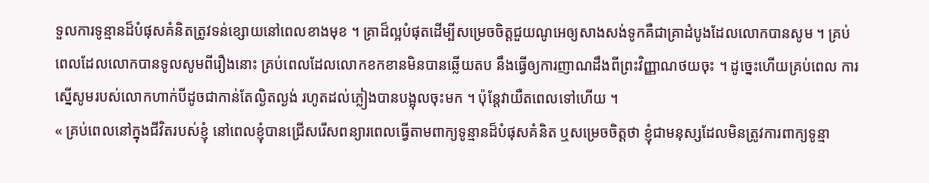ទួលការទូន្មានដ៏បំផុសគំនិតត្រូវទន់ខ្សោយនៅពេលខាងមុខ ។ គ្រាដ៏ល្អបំផុតដើម្បីសម្រេចចិត្តជួយណូអេឲ្យសាងសង់ទូកគឺជាគ្រាដំបូងដែលលោកបានសូម ។ គ្រប់ពេលដែលលោកបានទូលសូមពីរឿងនោះ គ្រប់ពេលដែលលោកខកខានមិនបានឆ្លើយតប នឹងធ្វើឲ្យការញាណដឹងពីព្រះវិញ្ញាណថយចុះ ។ ដូច្នេះហើយគ្រប់ពេល ការស្នើសូមរបស់លោកហាក់បីដូចជាកាន់តែល្ងិតល្ងង់ រហូតដល់ភ្លៀងបានបង្អុលចុះមក ។ ប៉ុន្តែវាយឺតពេលទៅហើយ ។
« គ្រប់ពេលនៅក្នុងជីវិតរបស់ខ្ញុំ នៅពេលខ្ញុំបានជ្រើសរើសពន្យារពេលធ្វើតាមពាក្យទូន្មានដ៏បំផុសគំនិត ឬសម្រេចចិត្តថា ខ្ញុំជាមនុស្សដែលមិនត្រូវការពាក្យទូន្មា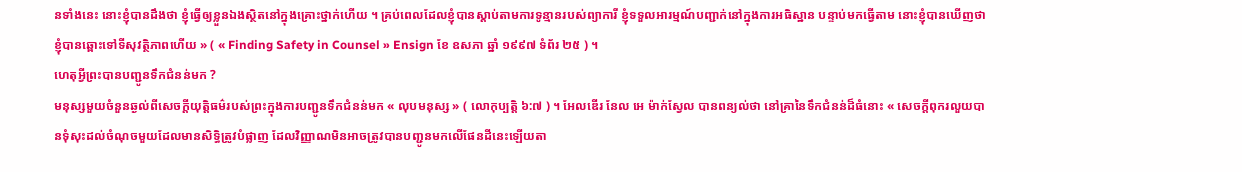នទាំងនេះ នោះខ្ញុំបានដឹងថា ខ្ញុំធ្វើឲ្យខ្លួនឯងស្ថិតនៅក្នុងគ្រោះថ្នាក់ហើយ ។ គ្រប់ពេលដែលខ្ញុំបានស្ដាប់តាមការទូន្មានរបស់ព្យាការី ខ្ញុំទទួលអារម្មណ៍បញ្ជាក់នៅក្នុងការអធិស្ឋាន បន្ទាប់មកធ្វើតាម នោះខ្ញុំបានឃើញថា ខ្ញុំបានឆ្ពោះទៅទីសុវត្ថិភាពហើយ » ( « Finding Safety in Counsel » Ensign ខែ ឧសភា ឆ្នាំ ១៩៩៧ ទំព័រ ២៥ ) ។
ហេតុអ្វីព្រះបានបញ្ជូនទឹកជំនន់មក ?
មនុស្សមួយចំនួនឆ្ងល់ពីសេចក្ដីយុត្តិធម៌របស់ព្រះក្នុងការបញ្ជូនទឹកជំនន់មក « លុបមនុស្ស » ( លោកុប្បត្តិ ៦:៧ ) ។ អែលឌើរ នែល អេ ម៉ាក់ស្វែល បានពន្យល់ថា នៅគ្រានៃទឹកជំនន់ដ៏ធំនោះ « សេចក្តីពុករលួយបានទុំសុះដល់ចំណុចមួយដែលមានសិទ្ធិត្រូវបំផ្លាញ ដែលវិញ្ញាណមិនអាចត្រូវបានបញ្ជូនមកលើផែនដីនេះឡើយតា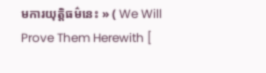មការយុត្តិធម៌នេះ » ( We Will Prove Them Herewith [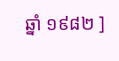ឆ្នាំ ១៩៨២ ]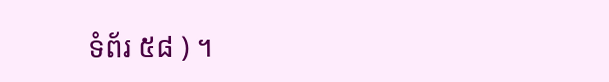ទំព័រ ៥៨ ) ។